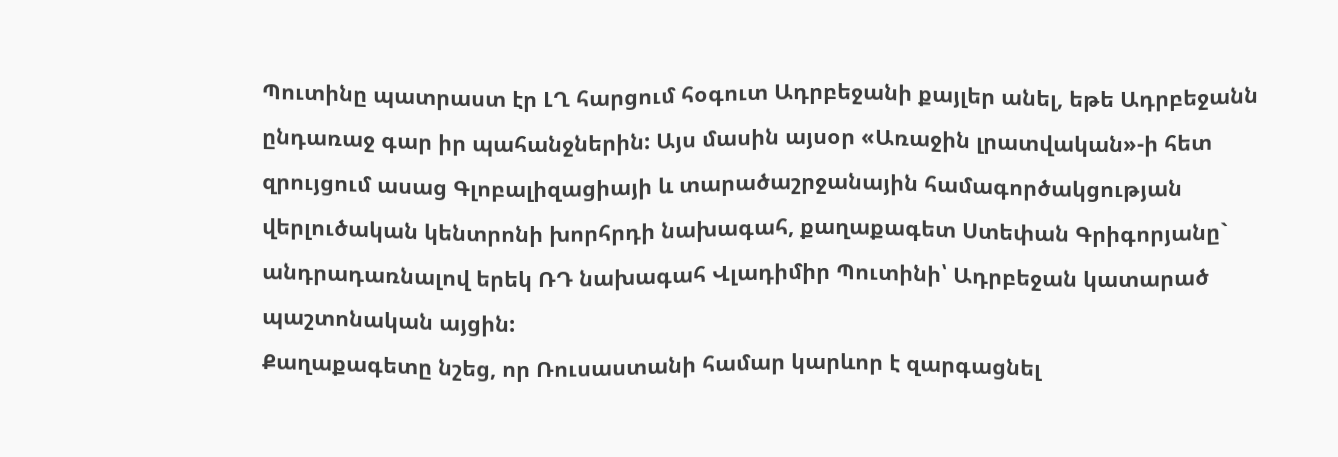Պուտինը պատրաստ էր ԼՂ հարցում հօգուտ Ադրբեջանի քայլեր անել, եթե Ադրբեջանն ընդառաջ գար իր պահանջներին: Այս մասին այսօր «Առաջին լրատվական»-ի հետ զրույցում ասաց Գլոբալիզացիայի և տարածաշրջանային համագործակցության վերլուծական կենտրոնի խորհրդի նախագահ, քաղաքագետ Ստեփան Գրիգորյանը` անդրադառնալով երեկ ՌԴ նախագահ Վլադիմիր Պուտինի՝ Ադրբեջան կատարած պաշտոնական այցին:
Քաղաքագետը նշեց, որ Ռուսաստանի համար կարևոր է զարգացնել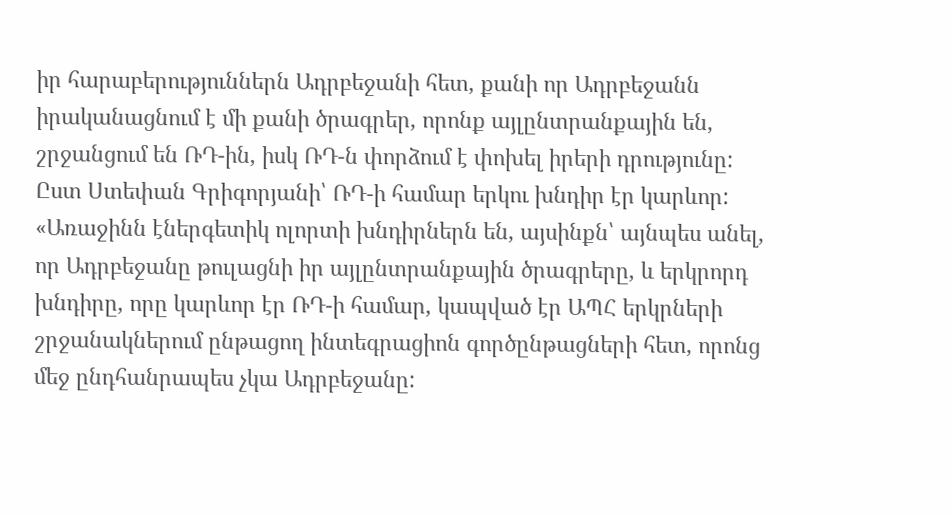իր հարաբերություններն Ադրբեջանի հետ, քանի որ Ադրբեջանն իրականացնում է մի քանի ծրագրեր, որոնք այլընտրանքային են, շրջանցում են ՌԴ-ին, իսկ ՌԴ-ն փորձում է փոխել իրերի դրությունը: Ըստ Ստեփան Գրիգորյանի՝ ՌԴ-ի համար երկու խնդիր էր կարևոր:
«Առաջինն էներգետիկ ոլորտի խնդիրներն են, այսինքն՝ այնպես անել, որ Ադրբեջանը թուլացնի իր այլընտրանքային ծրագրերը, և երկրորդ խնդիրը, որը կարևոր էր ՌԴ-ի համար, կապված էր ԱՊՀ երկրների շրջանակներում ընթացող ինտեգրացիոն գործընթացների հետ, որոնց մեջ ընդհանրապես չկա Ադրբեջանը: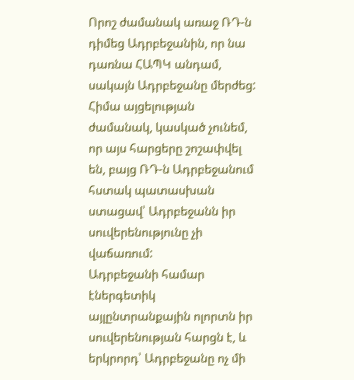Որոշ ժամանակ առաջ ՌԴ-ն դիմեց Ադրբեջանին, որ նա դառնա ՀԱՊԿ անդամ, սակայն Ադրբեջանը մերժեց: Հիմա այցելության ժամանակ, կասկած չունեմ, որ այս հարցերը շոշափվել են, բայց ՌԴ-ն Ադրբեջանում հստակ պատասխան ստացավ՝ Ադրբեջանն իր սուվերենությունը չի վաճառում:
Ադրբեջանի համար էներգետիկ այլընտրանքային ոլորտն իր սուվերենության հարցն է, և երկրորդ՝ Ադրբեջանը ոչ մի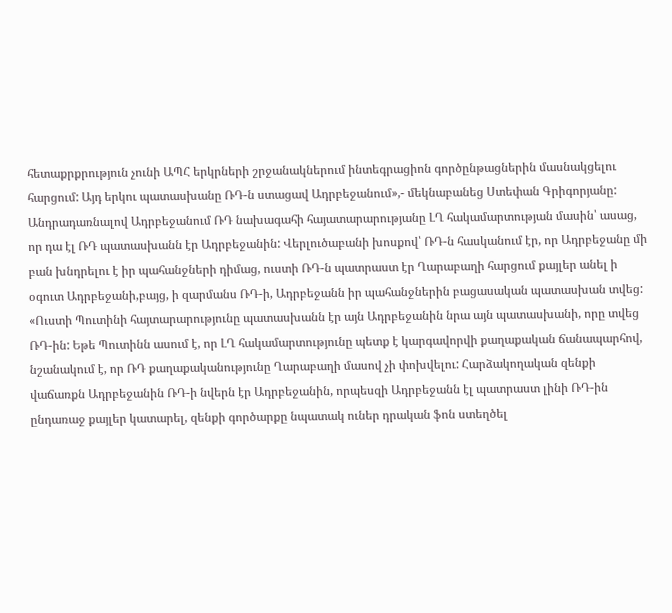հետաքրքրություն չունի ԱՊՀ երկրների շրջանակներում ինտեգրացիոն գործընթացներին մասնակցելու հարցում: Այդ երկու պատասխանը ՌԴ-ն ստացավ Ադրբեջանում»,- մեկնաբանեց Ստեփան Գրիգորյանը:
Անդրադառնալով Ադրբեջանում ՌԴ նախագահի հայատարարությանը ԼՂ հակամարտության մասին՝ ասաց, որ դա էլ ՌԴ պատասխանն էր Ադրբեջանին: Վերլուծաբանի խոսքով՝ ՌԴ-ն հասկանում էր, որ Ադրբեջանը մի բան խնդրելու է իր պահանջների դիմաց, ուստի ՌԴ-ն պատրաստ էր Ղարաբաղի հարցում քայլեր անել ի օգուտ Ադրբեջանի,բայց, ի զարմանս ՌԴ-ի, Ադրբեջանն իր պահանջներին բացասական պատասխան տվեց:
«Ուստի Պուտինի հայտարարությունը պատասխանն էր այն Ադրբեջանին նրա այն պատասխանի, որը տվեց ՌԴ-ին: Եթե Պուտինն ասում է, որ ԼՂ հակամարտությունը պետք է կարգավորվի քաղաքական ճանապարհով, նշանակում է, որ ՌԴ քաղաքականությունը Ղարաբաղի մասով չի փոխվելու: Հարձակողական զենքի վաճառքն Ադրբեջանին ՌԴ-ի նվերն էր Ադրբեջանին, որպեսզի Ադրբեջանն էլ պատրաստ լինի ՌԴ-ին ընդառաջ քայլեր կատարել, զենքի գործարքը նպատակ ուներ դրական ֆոն ստեղծել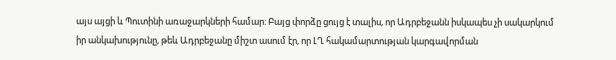այս այցի և Պուտինի առաջարկների համար: Բայց փորձը ցույց է տալիս, որ Ադրբեջանն իսկապես չի սակարկում իր անկախությունը, թեև Ադրբեջանը միշտ ասում էր, որ ԼՂ հակամարտության կարգավորման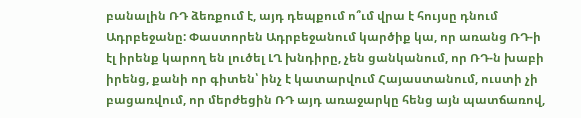բանալին ՌԴ ձեռքում է, այդ դեպքում ո՞ւմ վրա է հույսը դնում Ադրբեջանը: Փաստորեն Ադրբեջանում կարծիք կա, որ առանց ՌԴ-ի էլ իրենք կարող են լուծել ԼՂ խնդիրը, չեն ցանկանում, որ ՌԴ-ն խաբի իրենց, քանի որ գիտեն՝ ինչ է կատարվում Հայաստանում, ուստի չի բացառվում, որ մերժեցին ՌԴ այդ առաջարկը հենց այն պատճառով,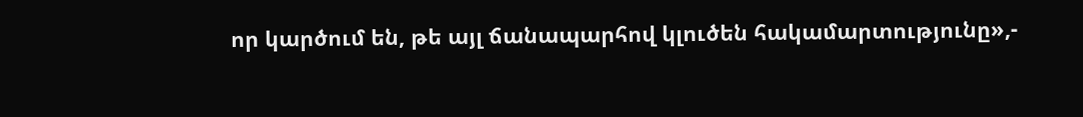որ կարծում են, թե այլ ճանապարհով կլուծեն հակամարտությունը»,-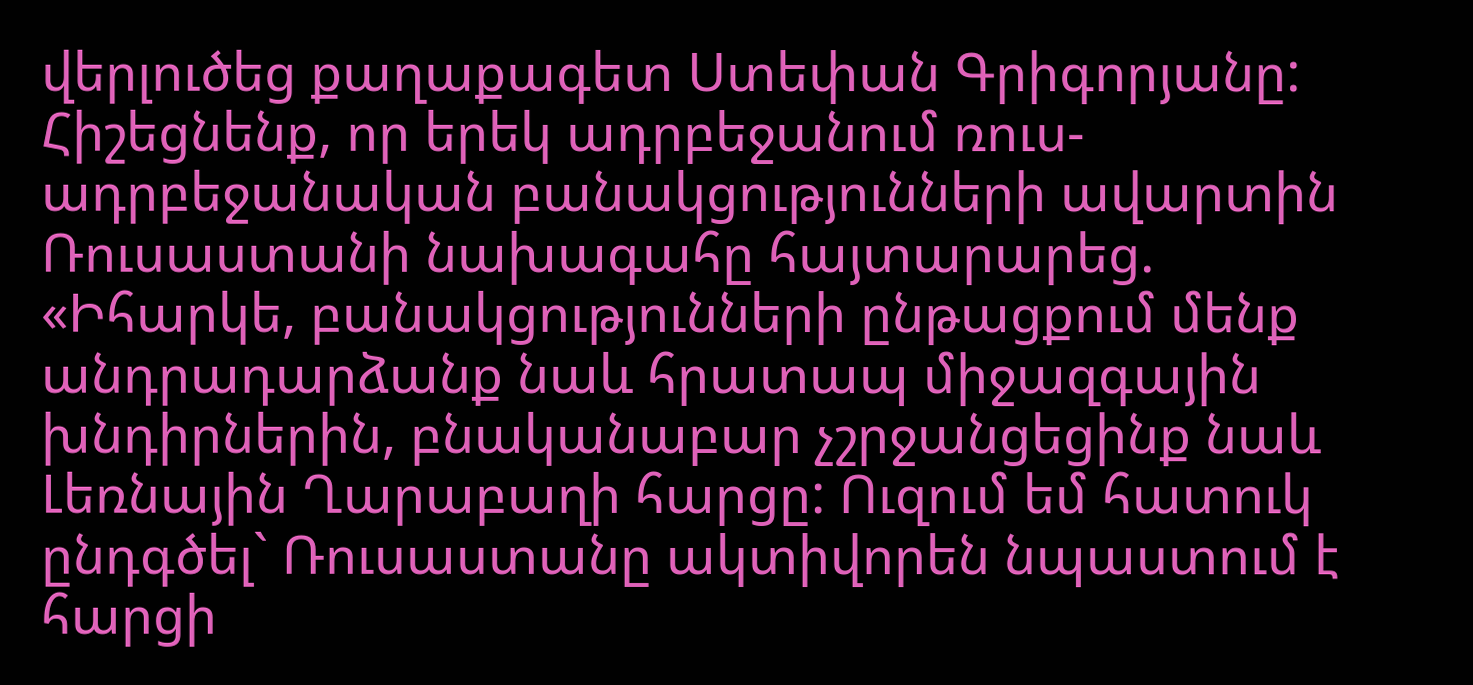վերլուծեց քաղաքագետ Ստեփան Գրիգորյանը:
Հիշեցնենք, որ երեկ ադրբեջանում ռուս-ադրբեջանական բանակցությունների ավարտին Ռուսաստանի նախագահը հայտարարեց. «Իհարկե, բանակցությունների ընթացքում մենք անդրադարձանք նաև հրատապ միջազգային խնդիրներին, բնականաբար չշրջանցեցինք նաև Լեռնային Ղարաբաղի հարցը: Ուզում եմ հատուկ ընդգծել` Ռուսաստանը ակտիվորեն նպաստում է հարցի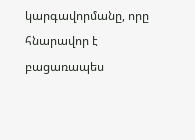կարգավորմանը, որը հնարավոր է բացառապես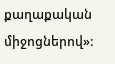քաղաքական միջոցներով»: